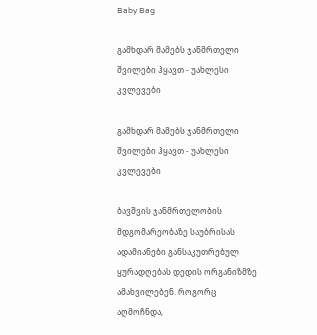Baby Bag

გამხდარ მამებს ჯანმრთელი შვილები ჰყავთ - უახლესი კვლევები

გამხდარ მამებს ჯანმრთელი შვილები ჰყავთ - უახლესი კვლევები

ბავშვის ჯანმრთელობის მდგომარეობაზე საუბრისას ადამიანები განსაკუთრებულ ყურადღებას დედის ორგანიზმზე ამახვილებენ. როგორც აღმოჩნდა,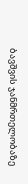ბავშვის ჯანმრთელობაზე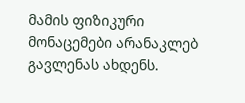მამის ფიზიკური მონაცემები არანაკლებ გავლენას ახდენს.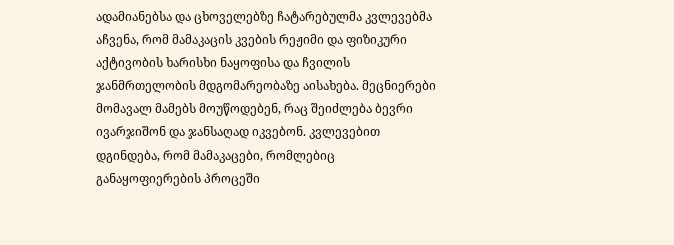ადამიანებსა და ცხოველებზე ჩატარებულმა კვლევებმა აჩვენა, რომ მამაკაცის კვების რეჟიმი და ფიზიკური აქტივობის ხარისხი ნაყოფისა და ჩვილის ჯანმრთელობის მდგომარეობაზე აისახება. მეცნიერები მომავალ მამებს მოუწოდებენ, რაც შეიძლება ბევრი ივარჯიშონ და ჯანსაღად იკვებონ. კვლევებით დგინდება, რომ მამაკაცები, რომლებიც განაყოფიერების პროცეში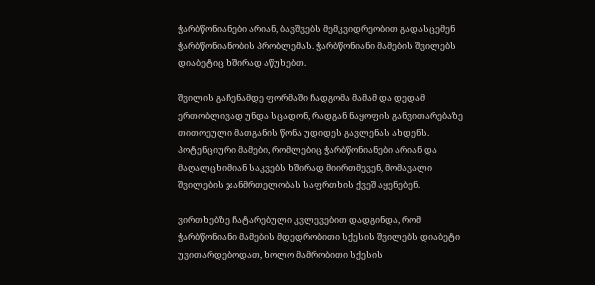ჭარბწონიანები არიან, ბავშვებს მემკვიდრეობით გადასცემენ ჭარბწონიანობის პრობლემას. ჭარბწონიანი მამების შვილებს დიაბეტიც ხშირად აწუხებთ.

შვილის გაჩენამდე ფორმაში ჩადგომა მამამ და დედამ ერთობლივად უნდა სცადონ, რადგან ნაყოფის განვითარებაზე თითოეული მათგანის წონა უდიდეს გავლენას ახდენს. პოტენციური მამები, რომლებიც ჭარბწონიანები არიან და მაღალცხიმიან საკვებს ხშირად მიირთმევენ, მომავალი შვილების ჯანმრთელობას საფრთხის ქვეშ აყენებენ.

ვირთხებზე ჩატარებული კვლევებით დადგინდა, რომ ჭარბწონიანი მამების მდედრობითი სქესის შვილებს დიაბეტი უვითარდებოდათ, ხოლო მამრობითი სქესის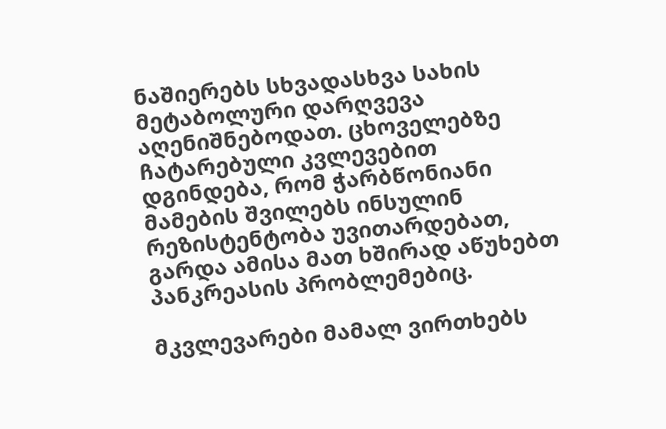ნაშიერებს სხვადასხვა სახის მეტაბოლური დარღვევა აღენიშნებოდათ. ცხოველებზე ჩატარებული კვლევებით დგინდება, რომ ჭარბწონიანი მამების შვილებს ინსულინ რეზისტენტობა უვითარდებათ, გარდა ამისა მათ ხშირად აწუხებთ პანკრეასის პრობლემებიც.

მკვლევარები მამალ ვირთხებს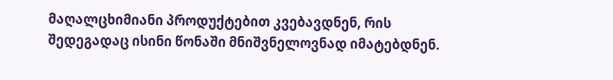მაღალცხიმიანი პროდუქტებით კვებავდნენ, რის შედეგადაც ისინი წონაში მნიშვნელოვნად იმატებდნენ.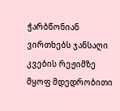ჭარბწონიან ვირთხებს ჯანსაღი კვების რეჟიმზე მყოფ მდედრობითი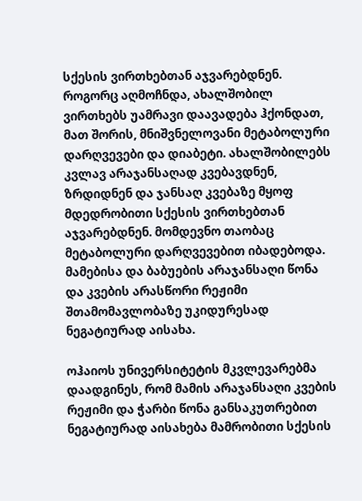სქესის ვირთხებთან აჯვარებდნენ. როგორც აღმოჩნდა, ახალშობილ ვირთხებს უამრავი დაავადება ჰქონდათ, მათ შორის, მნიშვნელოვანი მეტაბოლური დარღვევები და დიაბეტი. ახალშობილებს კვლავ არაჯანსაღად კვებავდნენ, ზრდიდნენ და ჯანსაღ კვებაზე მყოფ მდედრობითი სქესის ვირთხებთან აჯვარებდნენ. მომდევნო თაობაც მეტაბოლური დარღვევებით იბადებოდა. მამებისა და ბაბუების არაჯანსაღი წონა და კვების არასწორი რეჟიმი შთამომავლობაზე უკიდურესად ნეგატიურად აისახა.

ოჰაიოს უნივერსიტეტის მკვლევარებმა დაადგინეს, რომ მამის არაჯანსაღი კვების რეჟიმი და ჭარბი წონა განსაკუთრებით ნეგატიურად აისახება მამრობითი სქესის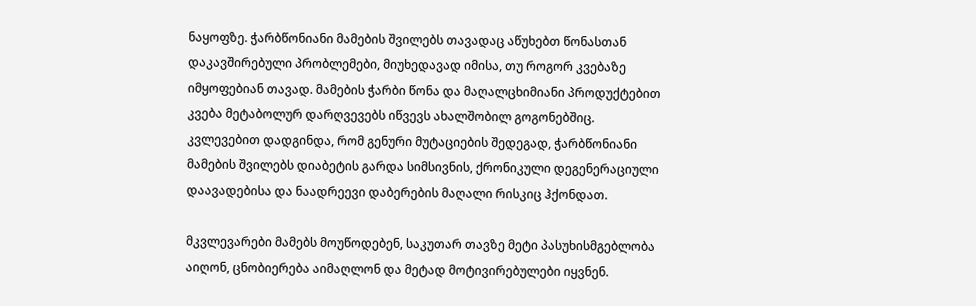ნაყოფზე. ჭარბწონიანი მამების შვილებს თავადაც აწუხებთ წონასთან დაკავშირებული პრობლემები, მიუხედავად იმისა, თუ როგორ კვებაზე იმყოფებიან თავად. მამების ჭარბი წონა და მაღალცხიმიანი პროდუქტებით კვება მეტაბოლურ დარღვევებს იწვევს ახალშობილ გოგონებშიც. კვლევებით დადგინდა, რომ გენური მუტაციების შედეგად, ჭარბწონიანი მამების შვილებს დიაბეტის გარდა სიმსივნის, ქრონიკული დეგენერაციული დაავადებისა და ნაადრეევი დაბერების მაღალი რისკიც ჰქონდათ.

მკვლევარები მამებს მოუწოდებენ, საკუთარ თავზე მეტი პასუხისმგებლობა აიღონ, ცნობიერება აიმაღლონ და მეტად მოტივირებულები იყვნენ.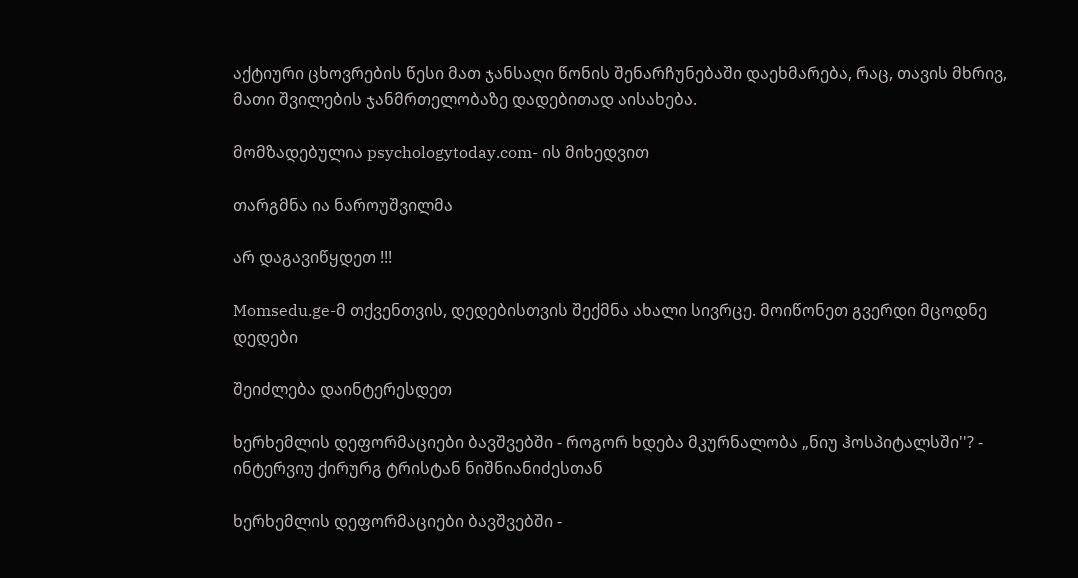აქტიური ცხოვრების წესი მათ ჯანსაღი წონის შენარჩუნებაში დაეხმარება, რაც, თავის მხრივ, მათი შვილების ჯანმრთელობაზე დადებითად აისახება.

მომზადებულია psychologytoday.com- ის მიხედვით

თარგმნა ია ნაროუშვილმა

არ დაგავიწყდეთ !!!

Momsedu.ge-მ თქვენთვის, დედებისთვის შექმნა ახალი სივრცე. მოიწონეთ გვერდი მცოდნე დედები

შეიძლება დაინტერესდეთ

ხერხემლის დეფორმაციები ბავშვებში - როგორ ხდება მკურნალობა „ნიუ ჰოსპიტალსში''? - ინტერვიუ ქირურგ ტრისტან ნიშნიანიძესთან

ხერხემლის დეფორმაციები ბავშვებში -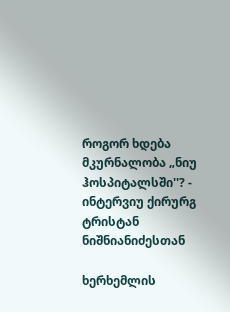როგორ ხდება მკურნალობა „ნიუ ჰოსპიტალსში''? - ინტერვიუ ქირურგ ტრისტან ნიშნიანიძესთან

ხერხემლის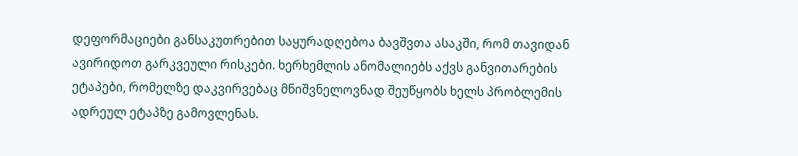დეფორმაციები განსაკუთრებით საყურადღებოა ბავშვთა ასაკში, რომ თავიდან ავირიდოთ გარკვეული რისკები. ხერხემლის ანომალიებს აქვს განვითარების ეტაპები, რომელზე დაკვირვებაც მნიშვნელოვნად შეუწყობს ხელს პრობლემის ადრეულ ეტაპზე გამოვლენას.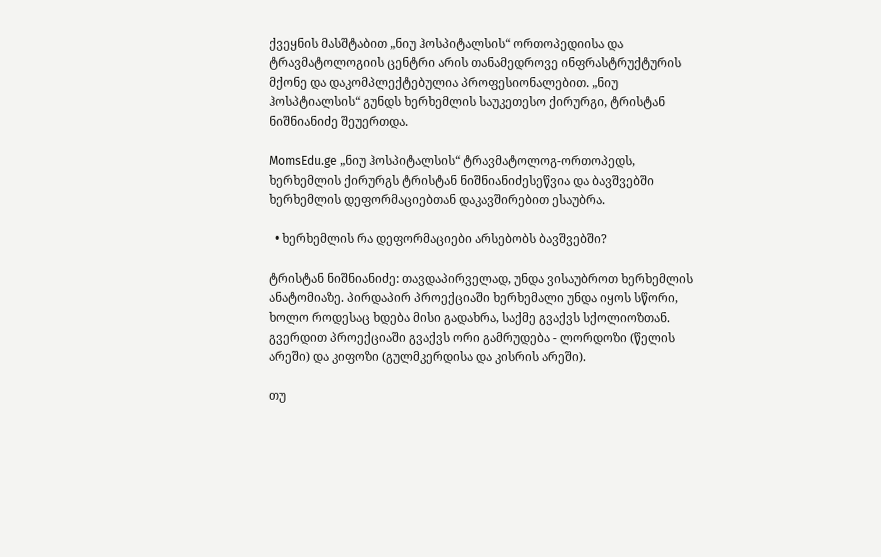ქვეყნის მასშტაბით „ნიუ ჰოსპიტალსის“ ორთოპედიისა და ტრავმატოლოგიის ცენტრი არის თანამედროვე ინფრასტრუქტურის მქონე და დაკომპლექტებულია პროფესიონალებით. „ნიუ ჰოსპტიალსის“ გუნდს ხერხემლის საუკეთესო ქირურგი, ტრისტან ნიშნიანიძე შეუერთდა.

MomsEdu.ge „ნიუ ჰოსპიტალსის“ ტრავმატოლოგ-ორთოპედს, ხერხემლის ქირურგს ტრისტან ნიშნიანიძესეწვია და ბავშვებში ხერხემლის დეფორმაციებთან დაკავშირებით ესაუბრა.

  • ხერხემლის რა დეფორმაციები არსებობს ბავშვებში?

ტრისტან ნიშნიანიძე: თავდაპირველად, უნდა ვისაუბროთ ხერხემლის ანატომიაზე. პირდაპირ პროექციაში ხერხემალი უნდა იყოს სწორი, ხოლო როდესაც ხდება მისი გადახრა, საქმე გვაქვს სქოლიოზთან. გვერდით პროექციაში გვაქვს ორი გამრუდება - ლორდოზი (წელის არეში) და კიფოზი (გულმკერდისა და კისრის არეში).

თუ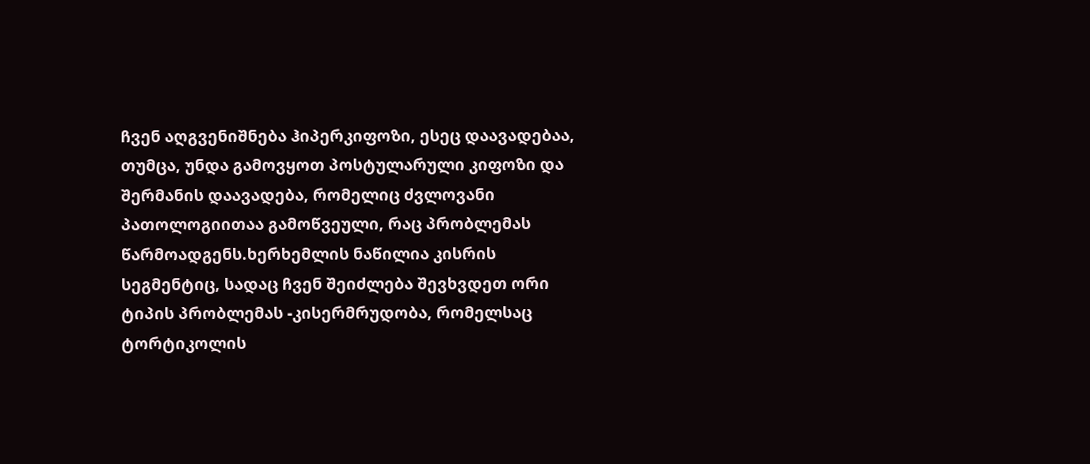ჩვენ აღგვენიშნება ჰიპერკიფოზი, ესეც დაავადებაა, თუმცა, უნდა გამოვყოთ პოსტულარული კიფოზი და შერმანის დაავადება, რომელიც ძვლოვანი პათოლოგიითაა გამოწვეული, რაც პრობლემას წარმოადგენს.ხერხემლის ნაწილია კისრის სეგმენტიც, სადაც ჩვენ შეიძლება შევხვდეთ ორი ტიპის პრობლემას -კისერმრუდობა, რომელსაც ტორტიკოლის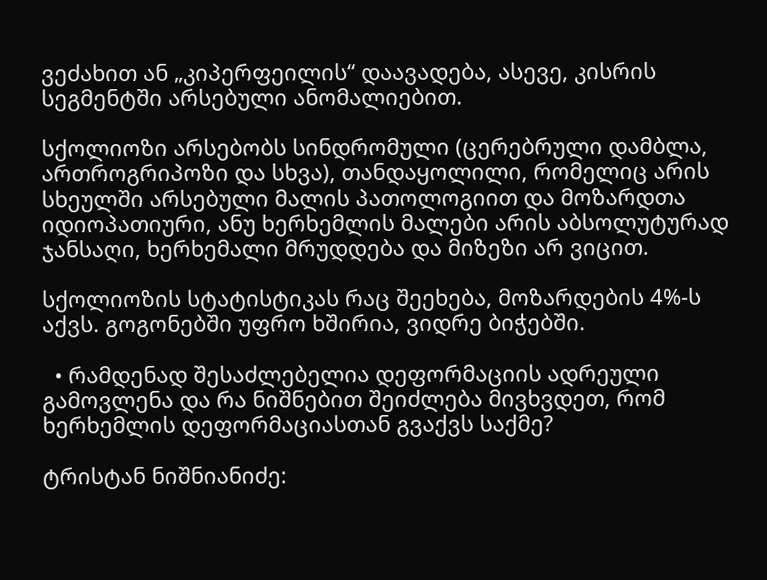ვეძახით ან „კიპერფეილის“ დაავადება, ასევე, კისრის სეგმენტში არსებული ანომალიებით.

სქოლიოზი არსებობს სინდრომული (ცერებრული დამბლა, ართროგრიპოზი და სხვა), თანდაყოლილი, რომელიც არის სხეულში არსებული მალის პათოლოგიით და მოზარდთა იდიოპათიური, ანუ ხერხემლის მალები არის აბსოლუტურად ჯანსაღი, ხერხემალი მრუდდება და მიზეზი არ ვიცით.

სქოლიოზის სტატისტიკას რაც შეეხება, მოზარდების 4%-ს აქვს. გოგონებში უფრო ხშირია, ვიდრე ბიჭებში.

  • რამდენად შესაძლებელია დეფორმაციის ადრეული გამოვლენა და რა ნიშნებით შეიძლება მივხვდეთ, რომ ხერხემლის დეფორმაციასთან გვაქვს საქმე?

ტრისტან ნიშნიანიძე: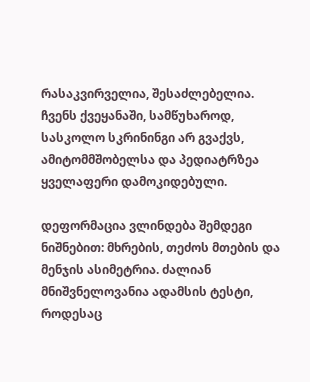რასაკვირველია, შესაძლებელია. ჩვენს ქვეყანაში, სამწუხაროდ, სასკოლო სკრინინგი არ გვაქვს, ამიტომმშობელსა და პედიატრზეა ყველაფერი დამოკიდებული.

დეფორმაცია ვლინდება შემდეგი ნიშნებით: მხრების, თეძოს მთების და მენჯის ასიმეტრია. ძალიან მნიშვნელოვანია ადამსის ტესტი, როდესაც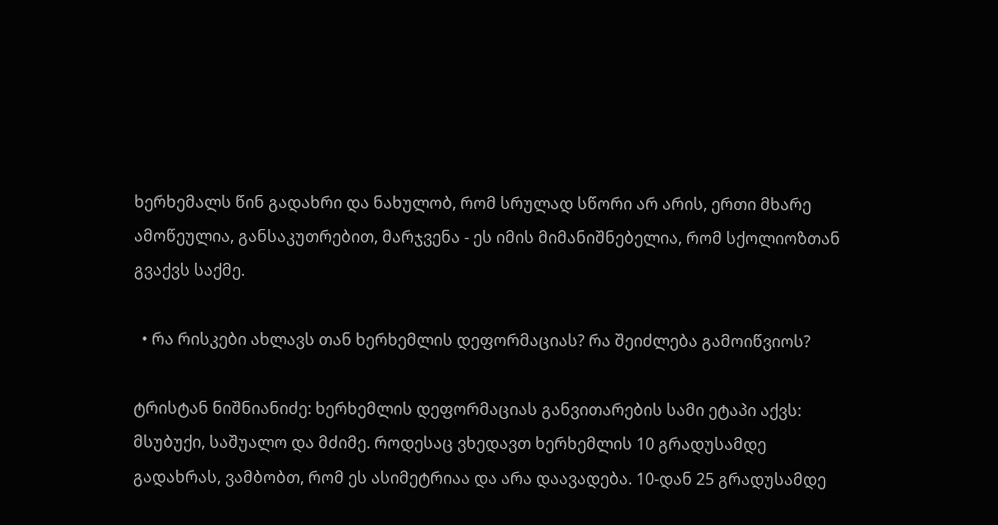ხერხემალს წინ გადახრი და ნახულობ, რომ სრულად სწორი არ არის, ერთი მხარე ამოწეულია, განსაკუთრებით, მარჯვენა - ეს იმის მიმანიშნებელია, რომ სქოლიოზთან გვაქვს საქმე.

  • რა რისკები ახლავს თან ხერხემლის დეფორმაციას? რა შეიძლება გამოიწვიოს?

ტრისტან ნიშნიანიძე: ხერხემლის დეფორმაციას განვითარების სამი ეტაპი აქვს: მსუბუქი, საშუალო და მძიმე. როდესაც ვხედავთ ხერხემლის 10 გრადუსამდე გადახრას, ვამბობთ, რომ ეს ასიმეტრიაა და არა დაავადება. 10-დან 25 გრადუსამდე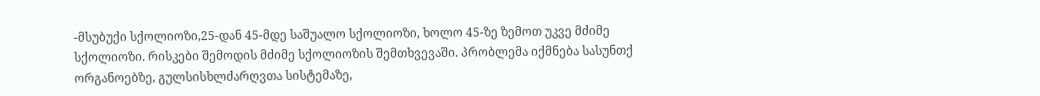-მსუბუქი სქოლიოზი,25-დან 45-მდე საშუალო სქოლიოზი, ხოლო 45-ზე ზემოთ უკვე მძიმე სქოლიოზი. რისკები შემოდის მძიმე სქოლიოზის შემთხვევაში. პრობლემა იქმნება სასუნთქ ორგანოებზე, გულსისხლძარღვთა სისტემაზე,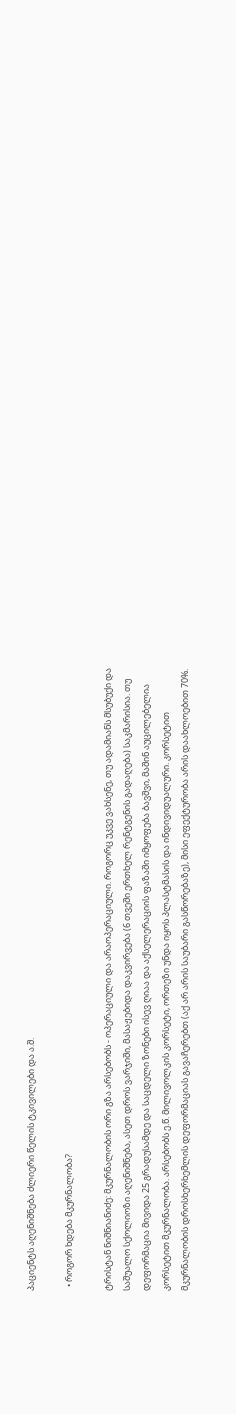პაციენტს აღენიშნება ძლიერი წელის ტკივილები და ა.შ.

  • როგორ ხდება მკურნალობა?

ტრისტან ნიშნიანიძე: მკურნალობის ორი გზა არსებობს - ოპერაციული და არაოპერაციული. როგორც უკვე ვახსენე, თუ ადამიანს მსუბუქი და საშუალო სქოლიოზი აღენიშნება, ასეთ დროს ვარჯიში, მასაჟებიდა დაკვირვება (6 თვეში ერთხელ რენტგენის გადაღება) საკმარისია. თუ დეფორმაცია მივიდა 25 გრადუსამდე და საცდელი ზონები ისევ ღიაა და აქსელერაციის ფაზაში იმყოფება ბავშვი, მაშინ აუცილებელია კორსეტით მკურნალობა. არსებობს ე.წ. მილივოლკის კორსეტი, ორთეზი უნდა იყოს პლასტმასის და ინდივიდუალური. კორსეტით მკურნალობის დროსხერხემლის დეფორმაციას გავაჩერებთ (აქ არ არის საუბარი გასწორებაზე), მისი ეფექტურობა არის დაახლოებით 70%.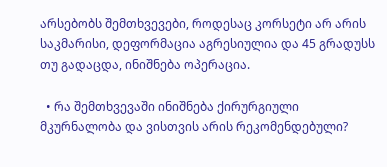არსებობს შემთხვევები, როდესაც კორსეტი არ არის საკმარისი, დეფორმაცია აგრესიულია და 45 გრადუსს თუ გადაცდა, ინიშნება ოპერაცია.

  • რა შემთხვევაში ინიშნება ქირურგიული მკურნალობა და ვისთვის არის რეკომენდებული?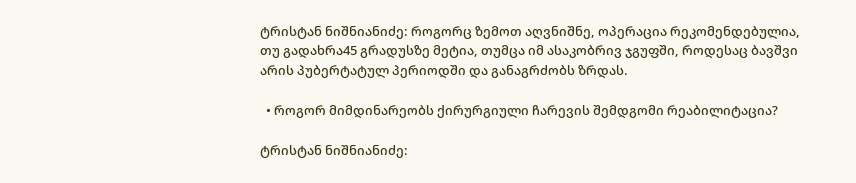ტრისტან ნიშნიანიძე: როგორც ზემოთ აღვნიშნე, ოპერაცია რეკომენდებულია, თუ გადახრა45 გრადუსზე მეტია, თუმცა იმ ასაკობრივ ჯგუფში, როდესაც ბავშვი არის პუბერტატულ პერიოდში და განაგრძობს ზრდას.

  • როგორ მიმდინარეობს ქირურგიული ჩარევის შემდგომი რეაბილიტაცია?

ტრისტან ნიშნიანიძე: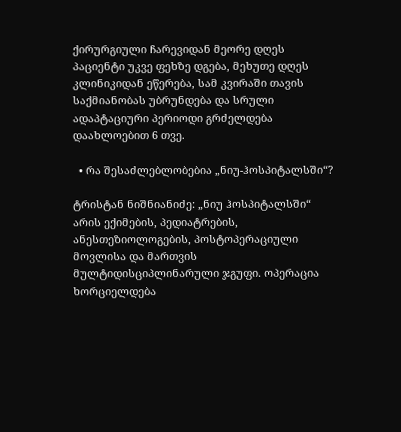ქირურგიული ჩარევიდან მეორე დღეს პაციენტი უკვე ფეხზე დგება, მეხუთე დღეს კლინიკიდან ეწერება, სამ კვირაში თავის საქმიანობას უბრუნდება და სრული ადაპტაციური პერიოდი გრძელდება დაახლოებით 6 თვე.

  • რა შესაძლებლობებია „ნიუ-ჰოსპიტალსში“?

ტრისტან ნიშნიანიძე: „ნიუ ჰოსპიტალსში“ არის ექიმების, პედიატრების, ანესთეზიოლოგების, პოსტოპერაციული მოვლისა და მართვის მულტიდისციპლინარული ჯგუფი. ოპერაცია ხორციელდება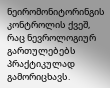ნეირომონიტორინგის კონტროლის ქვეშ, რაც ნევროლოგიურ გართულებებს პრაქტიკულად გამორიცხავს.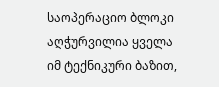საოპერაციო ბლოკი აღჭურვილია ყველა იმ ტექნიკური ბაზით,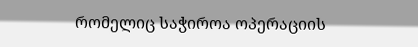რომელიც საჭიროა ოპერაციის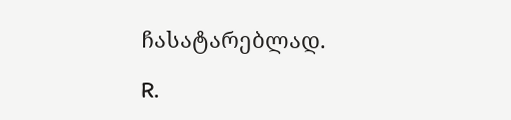ჩასატარებლად.

R.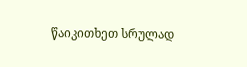წაიკითხეთ სრულად